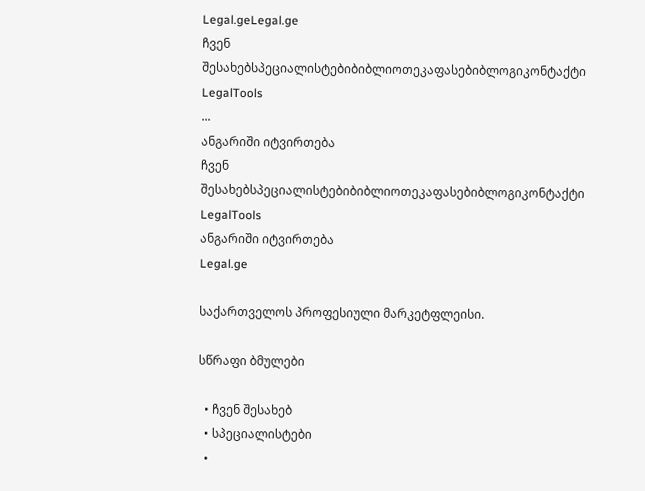Legal.geLegal.ge
ჩვენ შესახებსპეციალისტებიბიბლიოთეკაფასებიბლოგიკონტაქტი
LegalTools
...
ანგარიში იტვირთება
ჩვენ შესახებსპეციალისტებიბიბლიოთეკაფასებიბლოგიკონტაქტი
LegalTools
ანგარიში იტვირთება
Legal.ge

საქართველოს პროფესიული მარკეტფლეისი.

სწრაფი ბმულები

  • ჩვენ შესახებ
  • სპეციალისტები
  •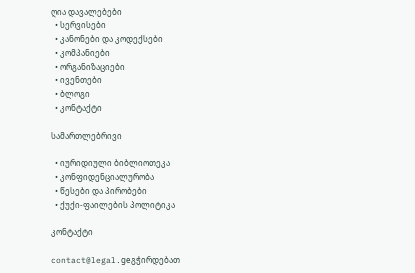ღია დავალებები
  • სერვისები
  • კანონები და კოდექსები
  • კომპანიები
  • ორგანიზაციები
  • ივენთები
  • ბლოგი
  • კონტაქტი

სამართლებრივი

  • იურიდიული ბიბლიოთეკა
  • კონფიდენციალურობა
  • წესები და პირობები
  • ქუქი-ფაილების პოლიტიკა

კონტაქტი

contact@legal.geგჭირდებათ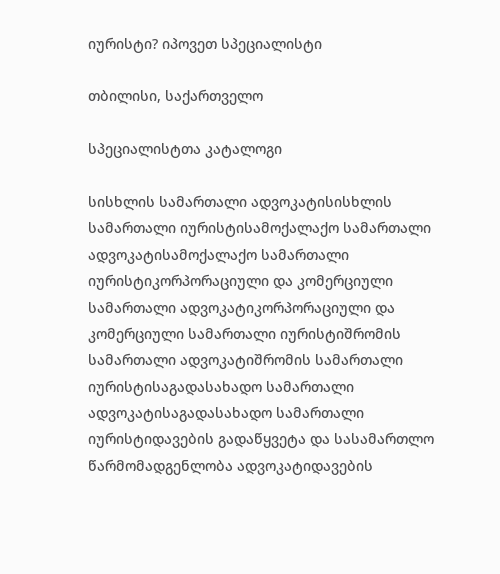იურისტი? იპოვეთ სპეციალისტი

თბილისი, საქართველო

სპეციალისტთა კატალოგი

სისხლის სამართალი ადვოკატისისხლის სამართალი იურისტისამოქალაქო სამართალი ადვოკატისამოქალაქო სამართალი იურისტიკორპორაციული და კომერციული სამართალი ადვოკატიკორპორაციული და კომერციული სამართალი იურისტიშრომის სამართალი ადვოკატიშრომის სამართალი იურისტისაგადასახადო სამართალი ადვოკატისაგადასახადო სამართალი იურისტიდავების გადაწყვეტა და სასამართლო წარმომადგენლობა ადვოკატიდავების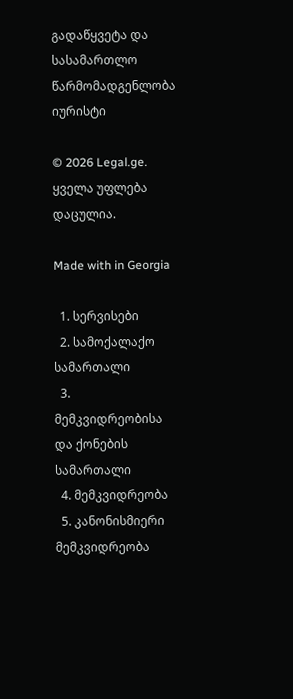გადაწყვეტა და სასამართლო წარმომადგენლობა იურისტი

© 2026 Legal.ge. ყველა უფლება დაცულია.

Made with in Georgia

  1. სერვისები
  2. სამოქალაქო სამართალი
  3. მემკვიდრეობისა და ქონების სამართალი
  4. მემკვიდრეობა
  5. კანონისმიერი მემკვიდრეობა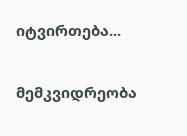იტვირთება...

მემკვიდრეობა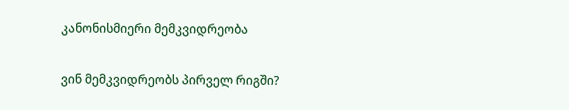კანონისმიერი მემკვიდრეობა

ვინ მემკვიდრეობს პირველ რიგში?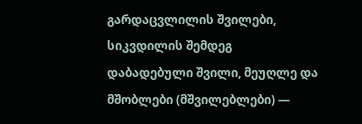გარდაცვლილის შვილები, სიკვდილის შემდეგ დაბადებული შვილი, მეუღლე და მშობლები (მშვილებლები) —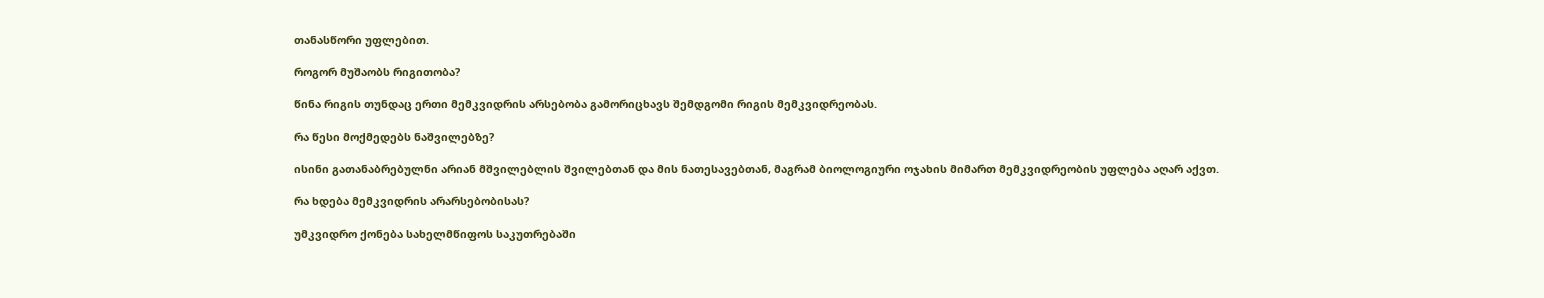თანასწორი უფლებით.

როგორ მუშაობს რიგითობა?

წინა რიგის თუნდაც ერთი მემკვიდრის არსებობა გამორიცხავს შემდგომი რიგის მემკვიდრეობას.

რა წესი მოქმედებს ნაშვილებზე?

ისინი გათანაბრებულნი არიან მშვილებლის შვილებთან და მის ნათესავებთან, მაგრამ ბიოლოგიური ოჯახის მიმართ მემკვიდრეობის უფლება აღარ აქვთ.

რა ხდება მემკვიდრის არარსებობისას?

უმკვიდრო ქონება სახელმწიფოს საკუთრებაში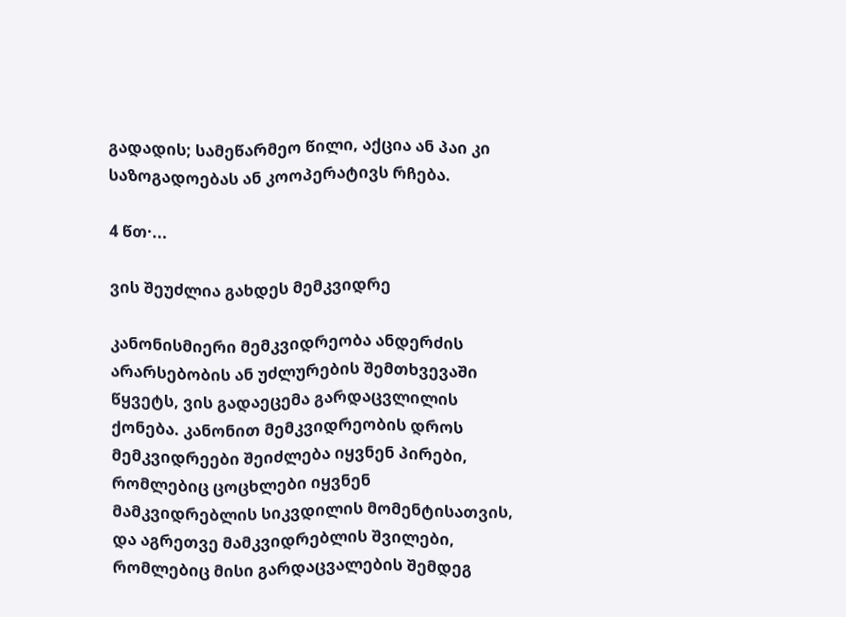გადადის; სამეწარმეო წილი, აქცია ან პაი კი საზოგადოებას ან კოოპერატივს რჩება.

4 წთ·...

ვის შეუძლია გახდეს მემკვიდრე

კანონისმიერი მემკვიდრეობა ანდერძის არარსებობის ან უძლურების შემთხვევაში წყვეტს, ვის გადაეცემა გარდაცვლილის ქონება. კანონით მემკვიდრეობის დროს მემკვიდრეები შეიძლება იყვნენ პირები, რომლებიც ცოცხლები იყვნენ მამკვიდრებლის სიკვდილის მომენტისათვის, და აგრეთვე მამკვიდრებლის შვილები, რომლებიც მისი გარდაცვალების შემდეგ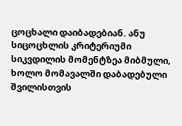ცოცხალი დაიბადებიან. ანუ სიცოცხლის კრიტერიუმი სიკვდილის მომენტზეა მიბმული, ხოლო მომავალში დაბადებული შვილისთვის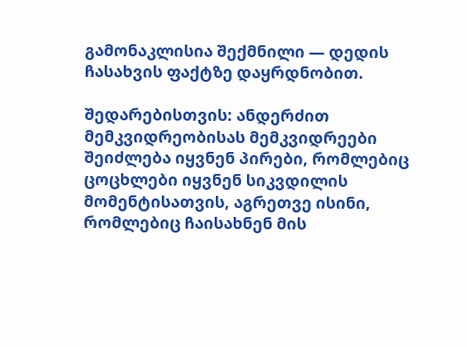გამონაკლისია შექმნილი — დედის ჩასახვის ფაქტზე დაყრდნობით.

შედარებისთვის: ანდერძით მემკვიდრეობისას მემკვიდრეები შეიძლება იყვნენ პირები, რომლებიც ცოცხლები იყვნენ სიკვდილის მომენტისათვის, აგრეთვე ისინი, რომლებიც ჩაისახნენ მის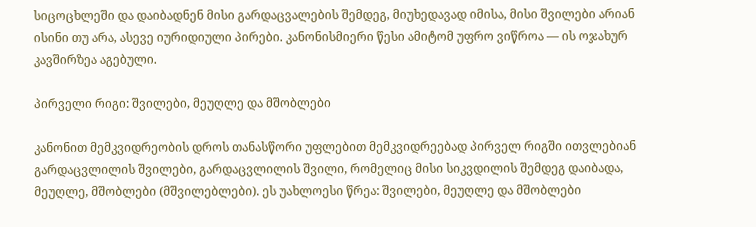სიცოცხლეში და დაიბადნენ მისი გარდაცვალების შემდეგ, მიუხედავად იმისა, მისი შვილები არიან ისინი თუ არა, ასევე იურიდიული პირები. კანონისმიერი წესი ამიტომ უფრო ვიწროა — ის ოჯახურ კავშირზეა აგებული.

პირველი რიგი: შვილები, მეუღლე და მშობლები

კანონით მემკვიდრეობის დროს თანასწორი უფლებით მემკვიდრეებად პირველ რიგში ითვლებიან გარდაცვლილის შვილები, გარდაცვლილის შვილი, რომელიც მისი სიკვდილის შემდეგ დაიბადა, მეუღლე, მშობლები (მშვილებლები). ეს უახლოესი წრეა: შვილები, მეუღლე და მშობლები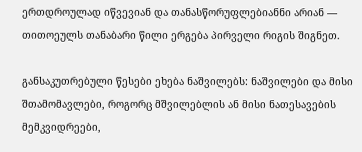ერთდროულად იწვევიან და თანასწორუფლებიანნი არიან — თითოეულს თანაბარი წილი ერგება პირველი რიგის შიგნეთ.

განსაკუთრებული წესები ეხება ნაშვილებს: ნაშვილები და მისი შთამომავლები, როგორც მშვილებლის ან მისი ნათესავების მემკვიდრეები,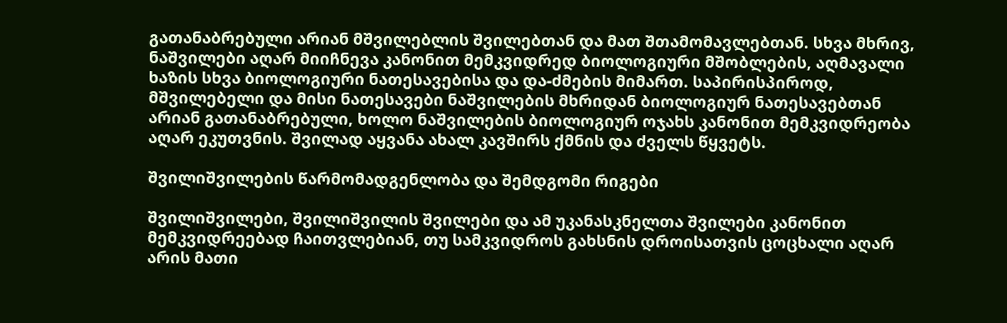გათანაბრებული არიან მშვილებლის შვილებთან და მათ შთამომავლებთან. სხვა მხრივ, ნაშვილები აღარ მიიჩნევა კანონით მემკვიდრედ ბიოლოგიური მშობლების, აღმავალი ხაზის სხვა ბიოლოგიური ნათესავებისა და და-ძმების მიმართ. საპირისპიროდ, მშვილებელი და მისი ნათესავები ნაშვილების მხრიდან ბიოლოგიურ ნათესავებთან არიან გათანაბრებული, ხოლო ნაშვილების ბიოლოგიურ ოჯახს კანონით მემკვიდრეობა აღარ ეკუთვნის. შვილად აყვანა ახალ კავშირს ქმნის და ძველს წყვეტს.

შვილიშვილების წარმომადგენლობა და შემდგომი რიგები

შვილიშვილები, შვილიშვილის შვილები და ამ უკანასკნელთა შვილები კანონით მემკვიდრეებად ჩაითვლებიან, თუ სამკვიდროს გახსნის დროისათვის ცოცხალი აღარ არის მათი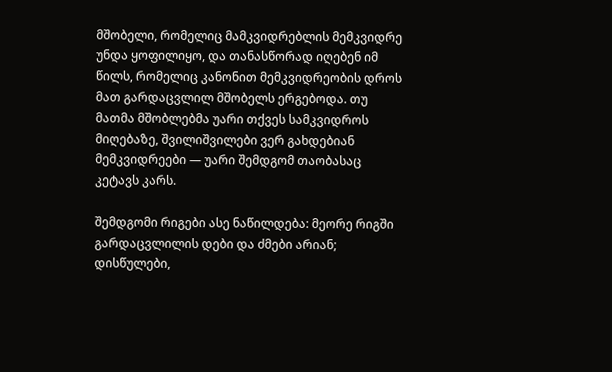მშობელი, რომელიც მამკვიდრებლის მემკვიდრე უნდა ყოფილიყო, და თანასწორად იღებენ იმ წილს, რომელიც კანონით მემკვიდრეობის დროს მათ გარდაცვლილ მშობელს ერგებოდა. თუ მათმა მშობლებმა უარი თქვეს სამკვიდროს მიღებაზე, შვილიშვილები ვერ გახდებიან მემკვიდრეები — უარი შემდგომ თაობასაც კეტავს კარს.

შემდგომი რიგები ასე ნაწილდება: მეორე რიგში გარდაცვლილის დები და ძმები არიან; დისწულები,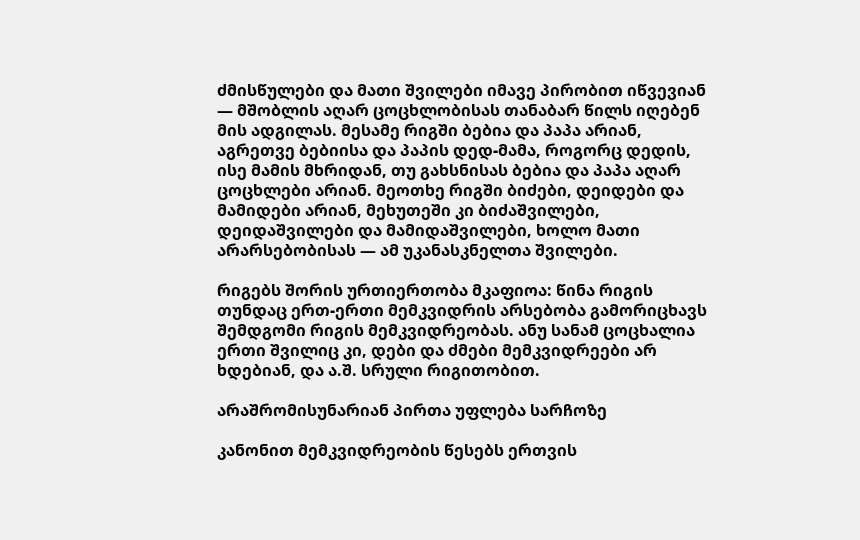ძმისწულები და მათი შვილები იმავე პირობით იწვევიან — მშობლის აღარ ცოცხლობისას თანაბარ წილს იღებენ მის ადგილას. მესამე რიგში ბებია და პაპა არიან, აგრეთვე ბებიისა და პაპის დედ-მამა, როგორც დედის, ისე მამის მხრიდან, თუ გახსნისას ბებია და პაპა აღარ ცოცხლები არიან. მეოთხე რიგში ბიძები, დეიდები და მამიდები არიან, მეხუთეში კი ბიძაშვილები, დეიდაშვილები და მამიდაშვილები, ხოლო მათი არარსებობისას — ამ უკანასკნელთა შვილები.

რიგებს შორის ურთიერთობა მკაფიოა: წინა რიგის თუნდაც ერთ-ერთი მემკვიდრის არსებობა გამორიცხავს შემდგომი რიგის მემკვიდრეობას. ანუ სანამ ცოცხალია ერთი შვილიც კი, დები და ძმები მემკვიდრეები არ ხდებიან, და ა.შ. სრული რიგითობით.

არაშრომისუნარიან პირთა უფლება სარჩოზე

კანონით მემკვიდრეობის წესებს ერთვის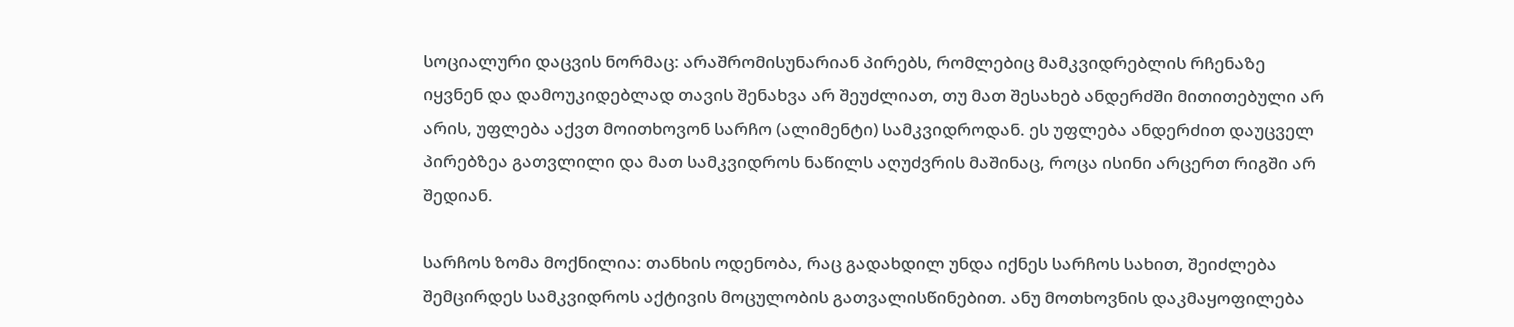სოციალური დაცვის ნორმაც: არაშრომისუნარიან პირებს, რომლებიც მამკვიდრებლის რჩენაზე იყვნენ და დამოუკიდებლად თავის შენახვა არ შეუძლიათ, თუ მათ შესახებ ანდერძში მითითებული არ არის, უფლება აქვთ მოითხოვონ სარჩო (ალიმენტი) სამკვიდროდან. ეს უფლება ანდერძით დაუცველ პირებზეა გათვლილი და მათ სამკვიდროს ნაწილს აღუძვრის მაშინაც, როცა ისინი არცერთ რიგში არ შედიან.

სარჩოს ზომა მოქნილია: თანხის ოდენობა, რაც გადახდილ უნდა იქნეს სარჩოს სახით, შეიძლება შემცირდეს სამკვიდროს აქტივის მოცულობის გათვალისწინებით. ანუ მოთხოვნის დაკმაყოფილება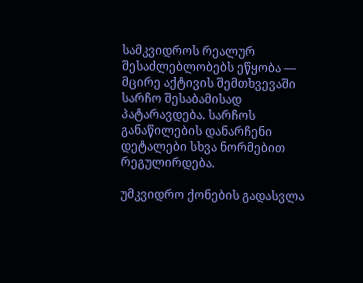სამკვიდროს რეალურ შესაძლებლობებს ეწყობა — მცირე აქტივის შემთხვევაში სარჩო შესაბამისად პატარავდება. სარჩოს განაწილების დანარჩენი დეტალები სხვა ნორმებით რეგულირდება.

უმკვიდრო ქონების გადასვლა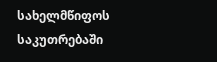სახელმწიფოს საკუთრებაში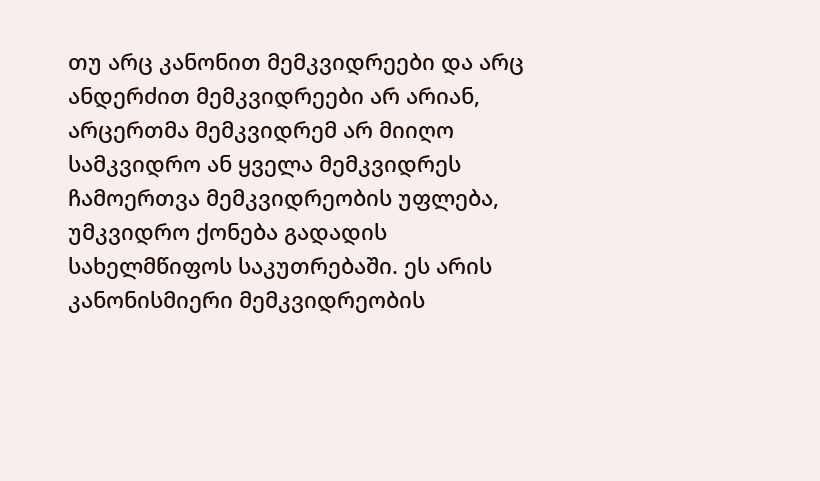თუ არც კანონით მემკვიდრეები და არც ანდერძით მემკვიდრეები არ არიან, არცერთმა მემკვიდრემ არ მიიღო სამკვიდრო ან ყველა მემკვიდრეს ჩამოერთვა მემკვიდრეობის უფლება, უმკვიდრო ქონება გადადის სახელმწიფოს საკუთრებაში. ეს არის კანონისმიერი მემკვიდრეობის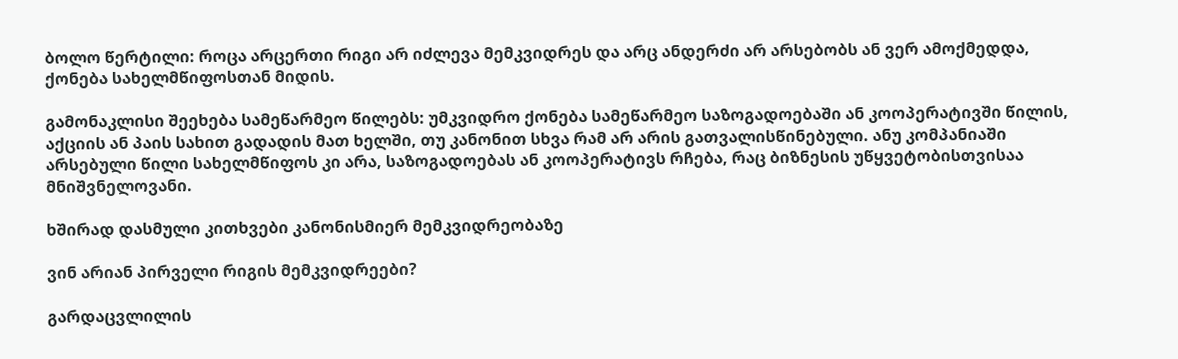ბოლო წერტილი: როცა არცერთი რიგი არ იძლევა მემკვიდრეს და არც ანდერძი არ არსებობს ან ვერ ამოქმედდა, ქონება სახელმწიფოსთან მიდის.

გამონაკლისი შეეხება სამეწარმეო წილებს: უმკვიდრო ქონება სამეწარმეო საზოგადოებაში ან კოოპერატივში წილის, აქციის ან პაის სახით გადადის მათ ხელში, თუ კანონით სხვა რამ არ არის გათვალისწინებული. ანუ კომპანიაში არსებული წილი სახელმწიფოს კი არა, საზოგადოებას ან კოოპერატივს რჩება, რაც ბიზნესის უწყვეტობისთვისაა მნიშვნელოვანი.

ხშირად დასმული კითხვები კანონისმიერ მემკვიდრეობაზე

ვინ არიან პირველი რიგის მემკვიდრეები?

გარდაცვლილის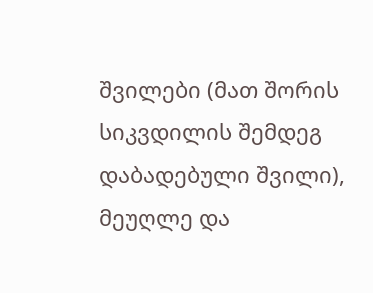შვილები (მათ შორის სიკვდილის შემდეგ დაბადებული შვილი), მეუღლე და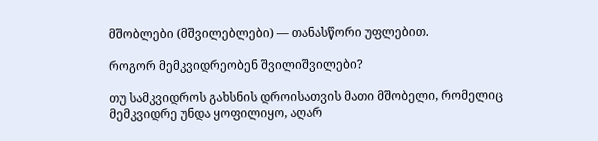მშობლები (მშვილებლები) — თანასწორი უფლებით.

როგორ მემკვიდრეობენ შვილიშვილები?

თუ სამკვიდროს გახსნის დროისათვის მათი მშობელი, რომელიც მემკვიდრე უნდა ყოფილიყო, აღარ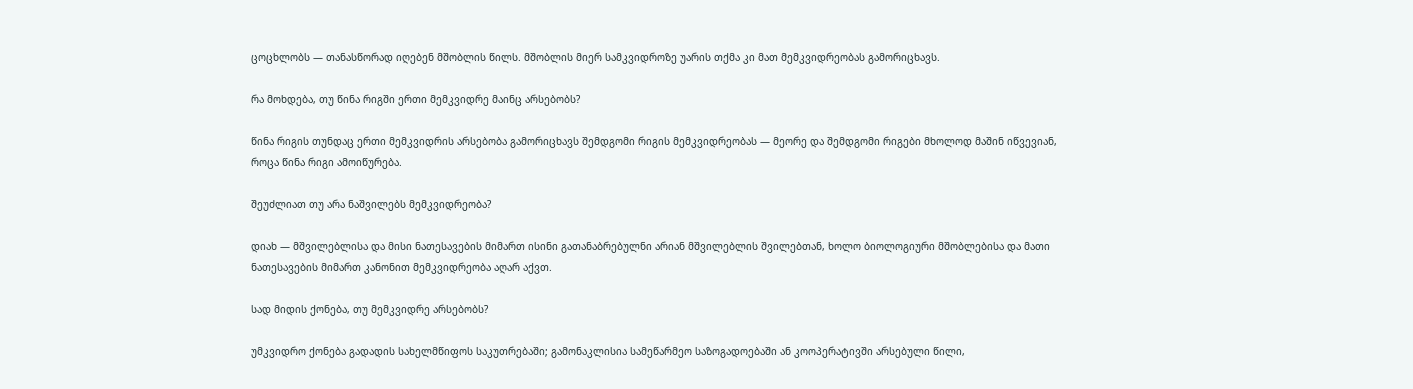ცოცხლობს — თანასწორად იღებენ მშობლის წილს. მშობლის მიერ სამკვიდროზე უარის თქმა კი მათ მემკვიდრეობას გამორიცხავს.

რა მოხდება, თუ წინა რიგში ერთი მემკვიდრე მაინც არსებობს?

წინა რიგის თუნდაც ერთი მემკვიდრის არსებობა გამორიცხავს შემდგომი რიგის მემკვიდრეობას — მეორე და შემდგომი რიგები მხოლოდ მაშინ იწვევიან, როცა წინა რიგი ამოიწურება.

შეუძლიათ თუ არა ნაშვილებს მემკვიდრეობა?

დიახ — მშვილებლისა და მისი ნათესავების მიმართ ისინი გათანაბრებულნი არიან მშვილებლის შვილებთან, ხოლო ბიოლოგიური მშობლებისა და მათი ნათესავების მიმართ კანონით მემკვიდრეობა აღარ აქვთ.

სად მიდის ქონება, თუ მემკვიდრე არსებობს?

უმკვიდრო ქონება გადადის სახელმწიფოს საკუთრებაში; გამონაკლისია სამეწარმეო საზოგადოებაში ან კოოპერატივში არსებული წილი,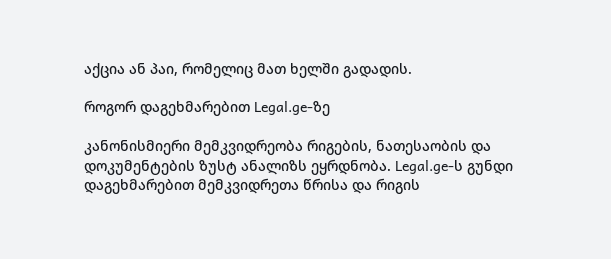აქცია ან პაი, რომელიც მათ ხელში გადადის.

როგორ დაგეხმარებით Legal.ge-ზე

კანონისმიერი მემკვიდრეობა რიგების, ნათესაობის და დოკუმენტების ზუსტ ანალიზს ეყრდნობა. Legal.ge-ს გუნდი დაგეხმარებით მემკვიდრეთა წრისა და რიგის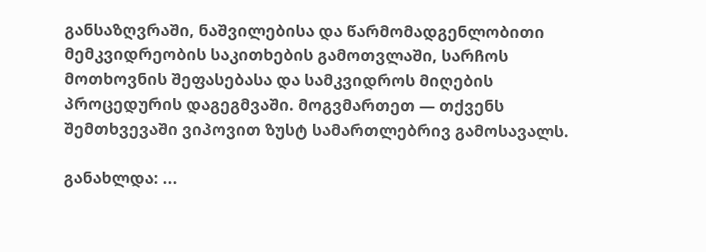განსაზღვრაში, ნაშვილებისა და წარმომადგენლობითი მემკვიდრეობის საკითხების გამოთვლაში, სარჩოს მოთხოვნის შეფასებასა და სამკვიდროს მიღების პროცედურის დაგეგმვაში. მოგვმართეთ — თქვენს შემთხვევაში ვიპოვით ზუსტ სამართლებრივ გამოსავალს.

განახლდა: ...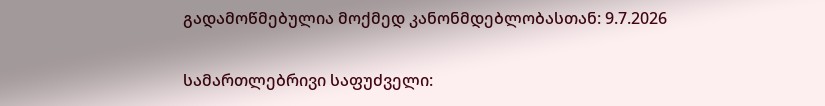გადამოწმებულია მოქმედ კანონმდებლობასთან: 9.7.2026

სამართლებრივი საფუძველი: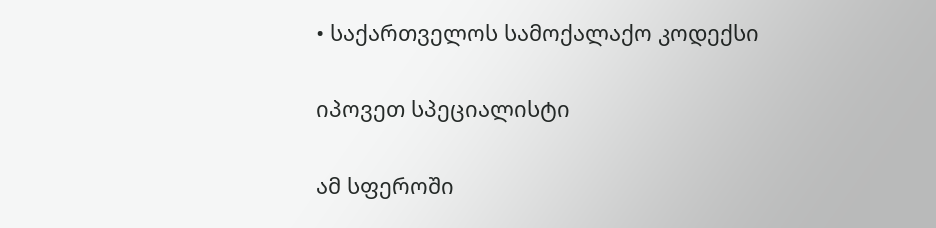• საქართველოს სამოქალაქო კოდექსი

იპოვეთ სპეციალისტი

ამ სფეროში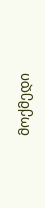მოქმედი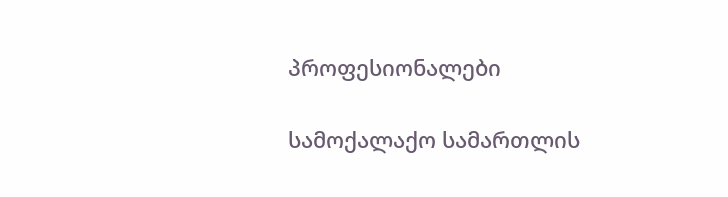პროფესიონალები

სამოქალაქო სამართლის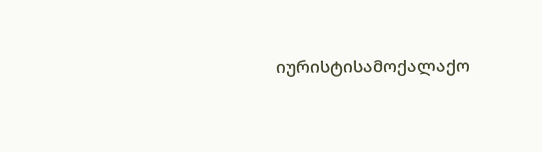იურისტისამოქალაქო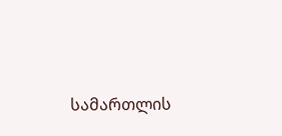სამართლის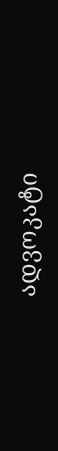ადვოკატი